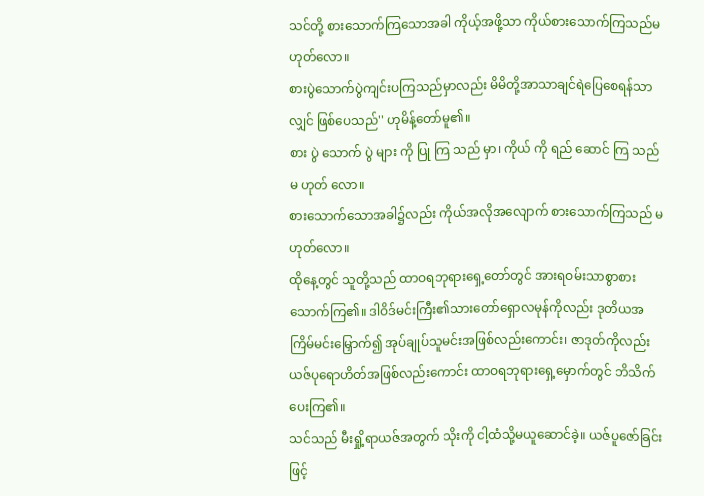သင်တို့ စားသောက်ကြသောအခါ ကိုယ့်အဖို့သာ ကိုယ်စားသောက်ကြသည်မဟုတ်လော။
စားပွဲသောက်ပွဲကျင်းပကြသည်မှာလည်း မိမိတို့အာသာချင်ရဲပြေစေရန်သာလျှင် ဖြစ်ပေသည်'' ဟုမိန့်တော်မူ၏။
စား ပွဲ သောက် ပွဲ များ ကို ပြု ကြ သည် မှာ၊ ကိုယ် ကို ရည် ဆောင် ကြ သည် မ ဟုတ် လော။
စားသောက်သောအခါ၌လည်း ကိုယ်အလိုအလျောက် စားသောက်ကြသည် မဟုတ်လော။
ထိုနေ့တွင် သူတို့သည် ထာဝရဘုရားရှေ့တော်တွင် အားရဝမ်းသာစွာစားသောက်ကြ၏။ ဒါဝိဒ်မင်းကြီး၏သားတော်ရှောလမုန်ကိုလည်း ဒုတိယအကြိမ်မင်းမြှောက်၍ အုပ်ချုပ်သူမင်းအဖြစ်လည်းကောင်း၊ ဇာဒုတ်ကိုလည်း ယဇ်ပုရောဟိတ်အဖြစ်လည်းကောင်း ထာဝရဘုရားရှေ့မှောက်တွင် ဘိသိက်ပေးကြ၏။
သင်သည် မီးရှို့ရာယဇ်အတွက် သိုးကို ငါ့ထံသို့မယူဆောင်ခဲ့။ ယဇ်ပူဇော်ခြင်းဖြင့်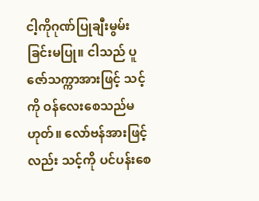ငါ့ကိုဂုဏ်ပြုချီးမွမ်းခြင်းမပြု။ ငါသည် ပူဇော်သက္ကာအားဖြင့် သင့်ကို ဝန်လေးစေသည်မဟုတ်။ လော်ဗန်အားဖြင့်လည်း သင့်ကို ပင်ပန်းစေ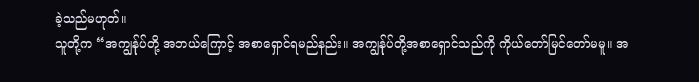ခဲ့သည်မဟုတ်။
သူတို့က “အကျွန်ုပ်တို့ အဘယ်ကြောင့် အစာရှောင်ရမည်နည်း။ အကျွန်ုပ်တို့အစာရှောင်သည်ကို ကိုယ်တော်မြင်တော်မမူ။ အ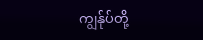ကျွန်ုပ်တို့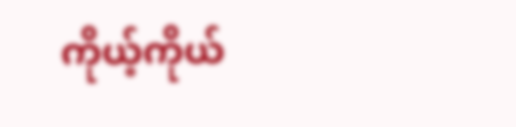ကိုယ့်ကိုယ်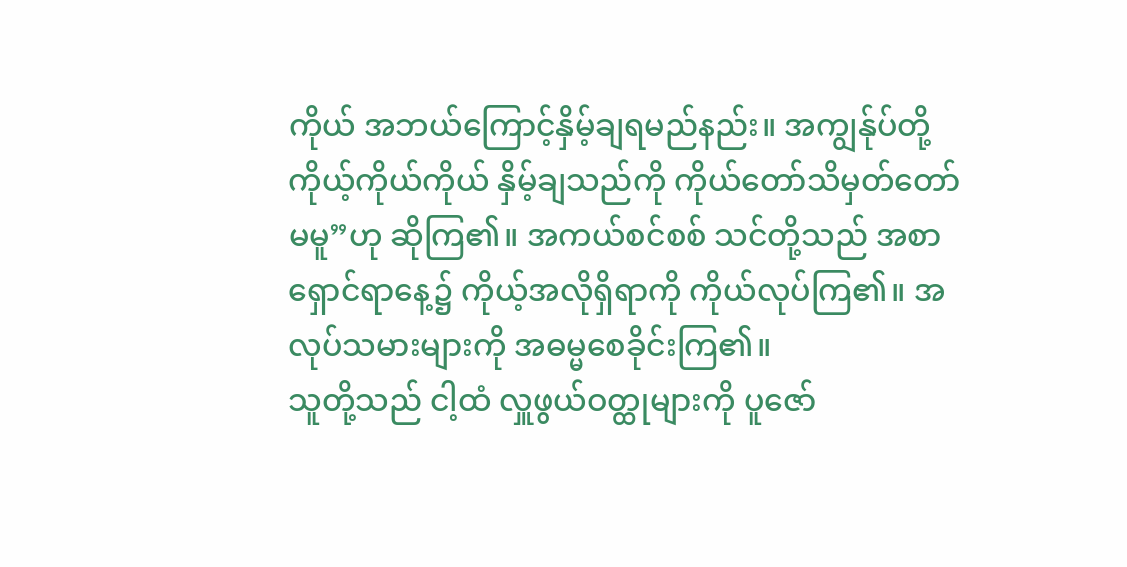ကိုယ် အဘယ်ကြောင့်နှိမ့်ချရမည်နည်း။ အကျွန်ုပ်တို့ ကိုယ့်ကိုယ်ကိုယ် နှိမ့်ချသည်ကို ကိုယ်တော်သိမှတ်တော်မမူ”ဟု ဆိုကြ၏။ အကယ်စင်စစ် သင်တို့သည် အစာရှောင်ရာနေ့၌ ကိုယ့်အလိုရှိရာကို ကိုယ်လုပ်ကြ၏။ အလုပ်သမားများကို အဓမ္မစေခိုင်းကြ၏။
သူတို့သည် ငါ့ထံ လှူဖွယ်ဝတ္ထုများကို ပူဇော်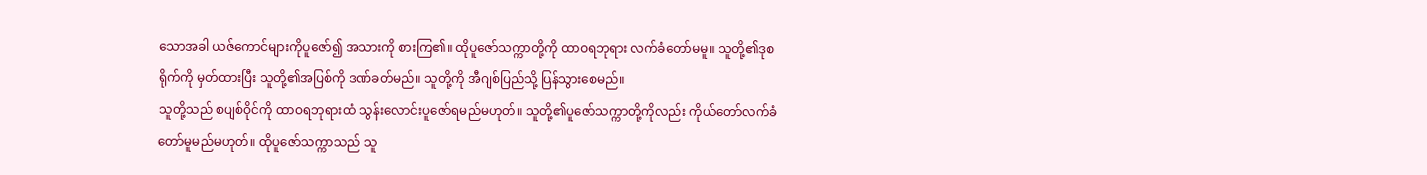သောအခါ ယဇ်ကောင်များကိုပူဇော်၍ အသားကို စားကြ၏။ ထိုပူဇော်သက္ကာတို့ကို ထာဝရဘုရား လက်ခံတော်မမူ။ သူတို့၏ဒုစရိုက်ကို မှတ်ထားပြီး သူတို့၏အပြစ်ကို ဒဏ်ခတ်မည်။ သူတို့ကို အီဂျစ်ပြည်သို့ ပြန်သွားစေမည်။
သူတို့သည် စပျစ်ဝိုင်ကို ထာဝရဘုရားထံ သွန်းလောင်းပူဇော်ရမည်မဟုတ်။ သူတို့၏ပူဇော်သက္ကာတို့ကိုလည်း ကိုယ်တော်လက်ခံတော်မူမည်မဟုတ်။ ထိုပူဇော်သက္ကာသည် သူ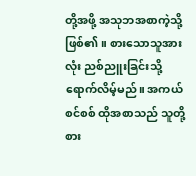တို့အဖို့ အသုဘအစာကဲ့သို့ ဖြစ်၏။ စားသောသူအားလုံး ညစ်ညူးခြင်းသို့ ရောက်လိမ့်မည်။ အကယ်စင်စစ် ထိုအစာသည် သူတို့စား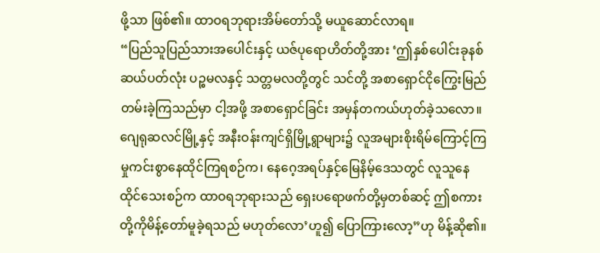ဖို့သာ ဖြစ်၏။ ထာဝရဘုရားအိမ်တော်သို့ မယူဆောင်လာရ။
“ပြည်သူပြည်သားအပေါင်းနှင့် ယဇ်ပုရောဟိတ်တို့အား ‘ဤနှစ်ပေါင်းခုနစ်ဆယ်ပတ်လုံး ပဉ္စမလနှင့် သတ္တမလတို့တွင် သင်တို့ အစာရှောင်ငိုကြွေးမြည်တမ်းခဲ့ကြသည်မှာ ငါ့အဖို့ အစာရှောင်ခြင်း အမှန်တကယ်ဟုတ်ခဲ့သလော။
ဂျေရုဆလင်မြို့နှင့် အနီးဝန်းကျင်ရှိမြို့ရွာများ၌ လူအများစိုးရိမ်ကြောင့်ကြမှုကင်းစွာနေထိုင်ကြရစဉ်က၊ နေဂေ့အရပ်နှင့်မြေနိမ့်ဒေသတွင် လူသူနေထိုင်သေးစဉ်က ထာဝရဘုရားသည် ရှေးပရောဖက်တို့မှတစ်ဆင့် ဤစကားတို့ကိုမိန့်တော်မူခဲ့ရသည် မဟုတ်လော’ဟူ၍ ပြောကြားလော့”ဟု မိန့်ဆို၏။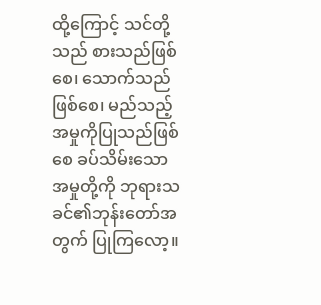ထို့ကြောင့် သင်တို့သည် စားသည်ဖြစ်စေ၊ သောက်သည်ဖြစ်စေ၊ မည်သည့်အမှုကိုပြုသည်ဖြစ်စေ ခပ်သိမ်းသောအမှုတို့ကို ဘုရားသခင်၏ဘုန်းတော်အတွက် ပြုကြလော့။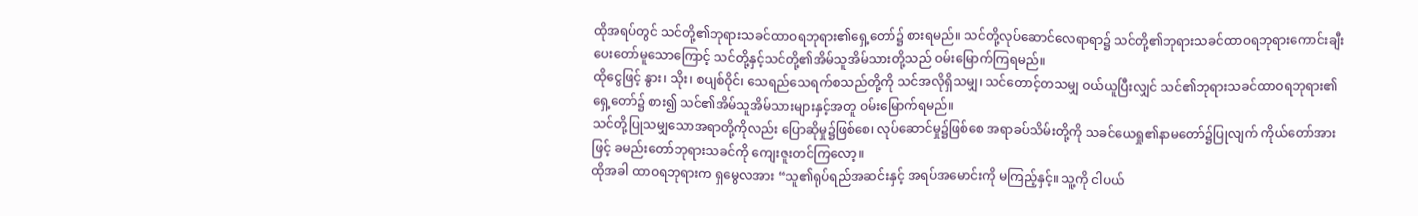ထိုအရပ်တွင် သင်တို့၏ဘုရားသခင်ထာဝရဘုရား၏ရှေ့တော်၌ စားရမည်။ သင်တို့လုပ်ဆောင်လေရာရာ၌ သင်တို့၏ဘုရားသခင်ထာဝရဘုရားကောင်းချီးပေးတော်မူသောကြောင့် သင်တို့နှင့်သင်တို့၏အိမ်သူအိမ်သားတို့သည် ဝမ်းမြောက်ကြရမည်။
ထိုငွေဖြင့် နွား၊ သိုး၊ စပျစ်ဝိုင်၊ သေရည်သေရက်စသည်တို့ကို သင်အလိုရှိသမျှ၊ သင်တောင့်တသမျှ ဝယ်ယူပြီးလျှင် သင်၏ဘုရားသခင်ထာဝရဘုရား၏ရှေ့တော်၌ စား၍ သင်၏အိမ်သူအိမ်သားများနှင့်အတူ ဝမ်းမြောက်ရမည်။
သင်တို့ပြုသမျှသောအရာတို့ကိုလည်း ပြောဆိုမှု၌ဖြစ်စေ၊ လုပ်ဆောင်မှု၌ဖြစ်စေ အရာခပ်သိမ်းတို့ကို သခင်ယေရှု၏နာမတော်၌ပြုလျက် ကိုယ်တော်အားဖြင့် ခမည်းတော်ဘုရားသခင်ကို ကျေးဇူးတင်ကြလော့။
ထိုအခါ ထာဝရဘုရားက ရှမွေလအား “သူ၏ရုပ်ရည်အဆင်းနှင့် အရပ်အမောင်းကို မကြည့်နှင့်။ သူ့ကို ငါပယ်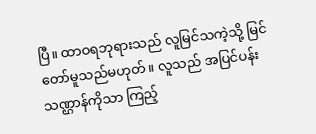ပြီ။ ထာဝရဘုရားသည် လူမြင်သကဲ့သို့ မြင်တော်မူသည်မဟုတ်။ လူသည် အပြင်ပန်းသဏ္ဌာန်ကိုသာ ကြည့်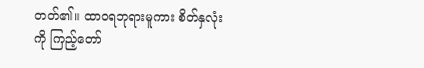တတ်၏။ ထာဝရဘုရားမူကား စိတ်နှလုံးကို ကြည့်တော်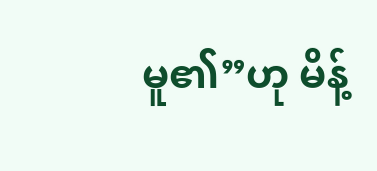မူ၏”ဟု မိန့်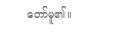တော်မူ၏။